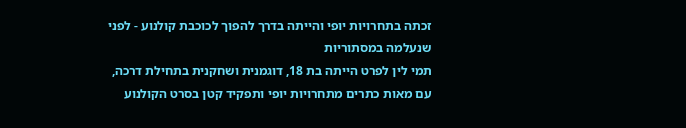זכתה בתחרויות יופי והייתה בדרך להפוך לכוכבת קולנוע - לפני שנעלמה במסתוריות
תמי לין לפרט הייתה בת 18, דוגמנית ושחקנית בתחילת דרכה, עם מאות כתרים מתחרויות יופי ותפקיד קטן בסרט הקולנוע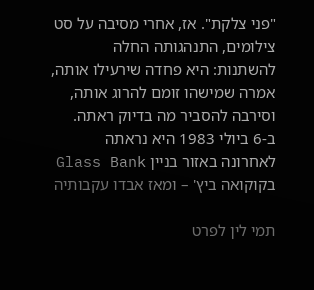"פני צלקת". אז, אחרי מסיבה על סט צילומים, התנהגותה החלה להשתנות: היא פחדה שירעילו אותה, אמרה שמישהו זומם להרוג אותה, וסירבה להסביר מה בדיוק ראתה. ב-6 ביולי 1983 היא נראתה לאחרונה באזור בניין Glass Bank בקוקואה ביץ' – ומאז אבדו עקבותיה

תמי לין לפרט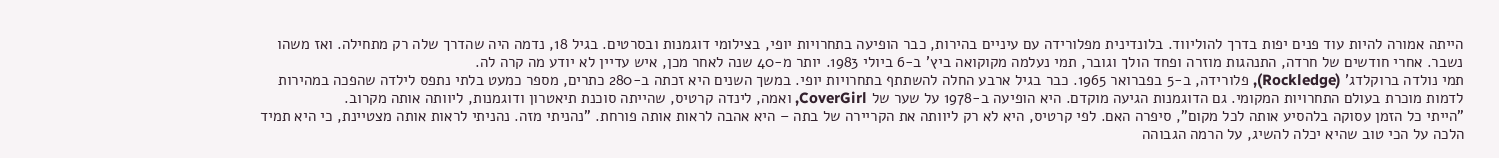הייתה אמורה להיות עוד פנים יפות בדרך להוליווד. בלונדינית מפלורידה עם עיניים בהירות, כבר הופיעה בתחרויות יופי, בצילומי דוגמנות ובסרטים. בגיל 18, נדמה היה שהדרך שלה רק מתחילה. ואז משהו נשבר. אחרי חודשים של חרדה, התנהגות מוזרה ופחד הולך וגובר, תמי נעלמה מקוקואה ביץ' ב-6 ביולי 1983. יותר מ-40 שנה לאחר מכן, איש עדיין לא יודע מה קרה לה.
תמי נולדה ברוקלדג' (Rockledge), פלורידה, ב-5 בפברואר 1965. כבר בגיל ארבע החלה להשתתף בתחרויות יופי. במשך השנים היא זכתה ב-280 כתרים, מספר כמעט בלתי נתפס לילדה שהפכה במהירות לדמות מוכרת בעולם התחרויות המקומי. גם הדוגמנות הגיעה מוקדם. היא הופיעה ב-1978 על שער של CoverGirl, ואמה, לינדה קרטיס, שהייתה סוכנת תיאטרון ודוגמנות, ליוותה אותה מקרוב.
"הייתי כל הזמן עסוקה בלהסיע אותה לכל מקום", סיפרה האם. לפי קרטיס, היא לא רק ליוותה את הקריירה של בתה – היא אהבה לראות אותה פורחת. "נהניתי מזה. נהניתי לראות אותה מצטיינת, כי היא תמיד הלכה על הכי טוב שהיא יכלה להשיג, על הרמה הגבוהה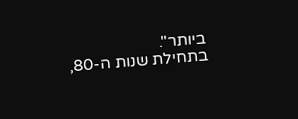ביותר".
בתחילת שנות ה-80,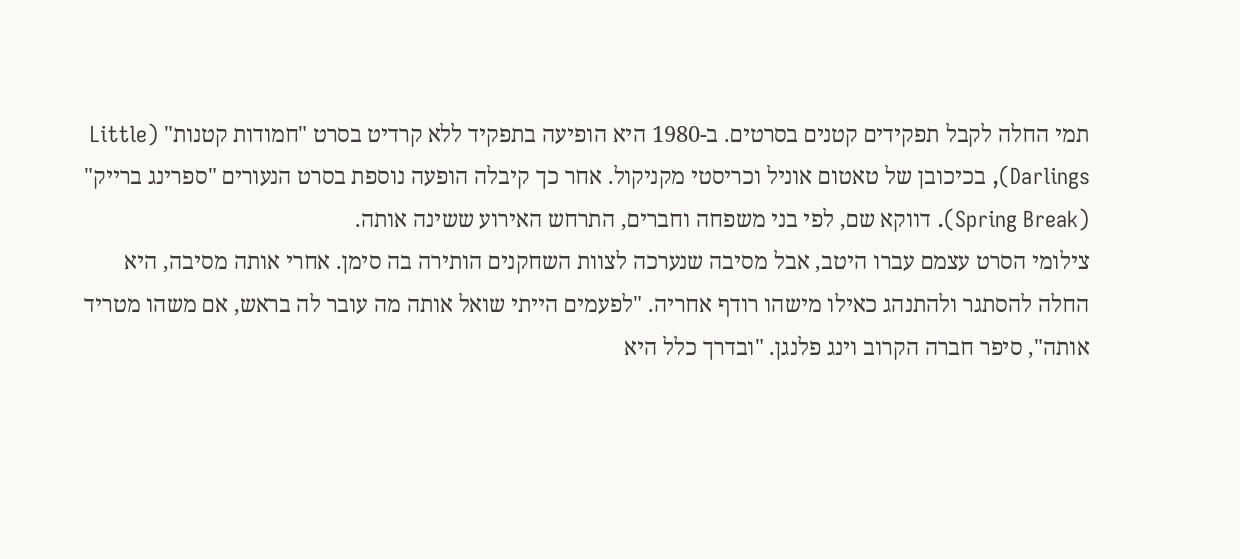תמי החלה לקבל תפקידים קטנים בסרטים. ב-1980 היא הופיעה בתפקיד ללא קרדיט בסרט "חמודות קטנות" (Little Darlings), בכיכובן של טאטום אוניל וכריסטי מקניקול. אחר כך קיבלה הופעה נוספת בסרט הנעורים "ספרינג ברייק" (Spring Break). דווקא שם, לפי בני משפחה וחברים, התרחש האירוע ששינה אותה.
צילומי הסרט עצמם עברו היטב, אבל מסיבה שנערכה לצוות השחקנים הותירה בה סימן. אחרי אותה מסיבה, היא החלה להסתגר ולהתנהג כאילו מישהו רודף אחריה. "לפעמים הייתי שואל אותה מה עובר לה בראש, אם משהו מטריד אותה", סיפר חברה הקרוב וינג פלנגן. "ובדרך כלל היא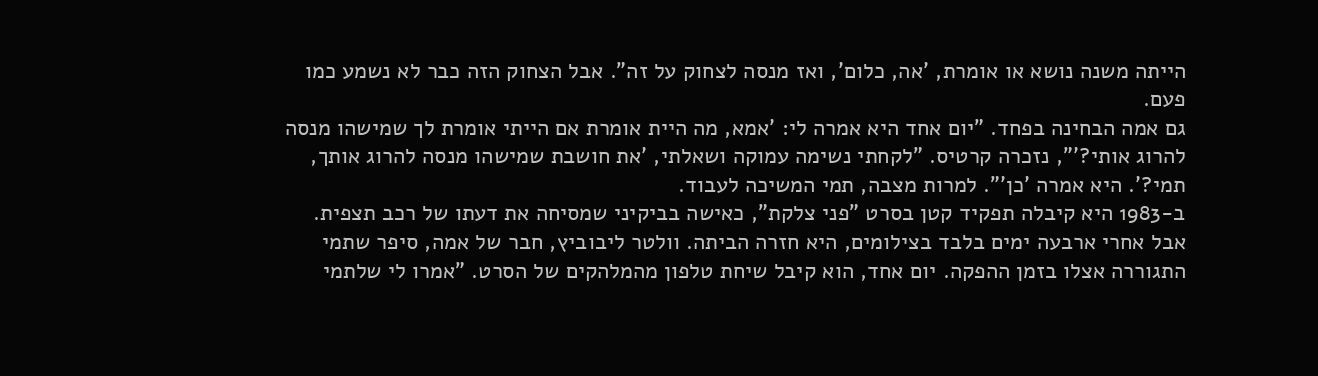הייתה משנה נושא או אומרת, 'אה, כלום', ואז מנסה לצחוק על זה". אבל הצחוק הזה כבר לא נשמע כמו פעם.
גם אמה הבחינה בפחד. "יום אחד היא אמרה לי: 'אמא, מה היית אומרת אם הייתי אומרת לך שמישהו מנסה להרוג אותי?'", נזכרה קרטיס. "לקחתי נשימה עמוקה ושאלתי, 'את חושבת שמישהו מנסה להרוג אותך, תמי?'. היא אמרה 'כן'". למרות מצבה, תמי המשיכה לעבוד.
ב-1983 היא קיבלה תפקיד קטן בסרט "פני צלקת", כאישה בביקיני שמסיחה את דעתו של רכב תצפית. אבל אחרי ארבעה ימים בלבד בצילומים, היא חזרה הביתה. וולטר ליבוביץ, חבר של אמה, סיפר שתמי התגוררה אצלו בזמן ההפקה. יום אחד, הוא קיבל שיחת טלפון מהמלהקים של הסרט. "אמרו לי שלתמי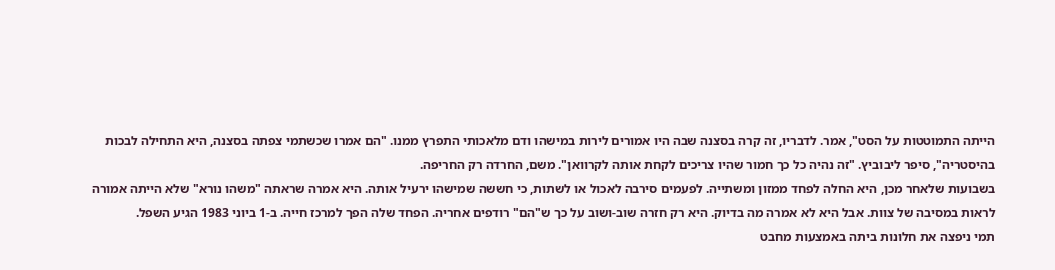הייתה התמוטטות על הסט", אמר. לדבריו, זה קרה בסצנה שבה היו אמורים לירות במישהו ודם מלאכותי התפרץ ממנו. "הם אמרו שכשתמי צפתה בסצנה, היא התחילה לבכות בהיסטריה", סיפר ליבוביץ. "זה נהיה כל כך חמור שהיו צריכים לקחת אותה לקרוואן". משם, החרדה רק החריפה.
בשבועות שלאחר מכן, היא החלה לפחד ממזון ומשתייה. לפעמים סירבה לאכול או לשתות, כי חששה שמישהו ירעיל אותה. היא אמרה שראתה "משהו נורא" שלא הייתה אמורה לראות במסיבה של צוות. אבל היא לא אמרה מה בדיוק. היא רק חזרה שוב-ושוב על כך ש"הם" רודפים אחריה. הפחד שלה הפך למרכז חייה. ב-1 ביוני 1983 הגיע השפל.
תמי ניפצה את חלונות ביתה באמצעות מחבט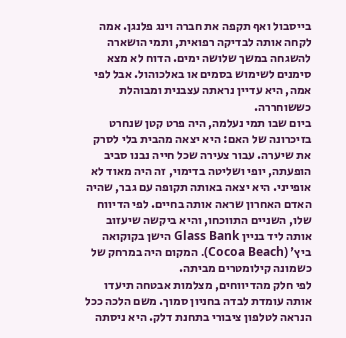בייסבול ואף תקפה את חברה וינג פלנגן. אמה לקחה אותה לבדיקה רפואית, ותמי הושארה להשגחה במשך שלושה ימים. הדוח לא מצא סימנים לשימוש בסמים או באלכוהול. אבל לפי אמה, היא עדיין נראתה עצבנית ומבוהלת כששוחררה.
ביום שבו תמי נעלמה, היה פרט קטן שנחרט בזיכרונה של האם: היא יצאה מהבית בלי לסרק את שיערה. עבור צעירה שכל חייה נבנו סביב הופעתה, יופי ושליטה בדימוי, זה היה מאוד לא אופייני. היא יצאה באותה תקופה עם גבר, שהיה האדם האחרון שראה אותה בחיים. לפי הדיווח שלו, השניים התווכחו, והיא ביקשה שיעזוב אותה ליד בניין Glass Bank הישן בקוקואה ביץ' (Cocoa Beach). המקום היה במרחק של כשמונה קילומטרים מביתה.
לפי חלק מהדיווחים, מצלמות אבטחה תיעדו אותה עומדת לבדה בחניון סמוך. משם הלכה ככל הנראה לטלפון ציבורי בתחנת דלק. היא ניסתה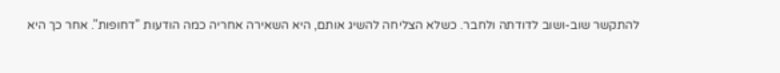להתקשר שוב-ושוב לדודתה ולחבר. כשלא הצליחה להשיג אותם, היא השאירה אחריה כמה הודעות "דחופות". אחר כך היא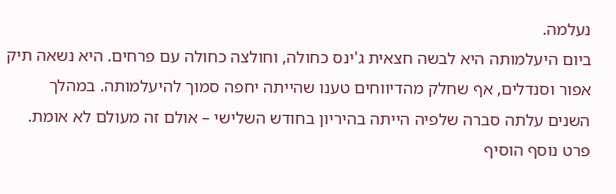נעלמה.
ביום היעלמותה היא לבשה חצאית ג'ינס כחולה, וחולצה כחולה עם פרחים. היא נשאה תיק אפור וסנדלים, אף שחלק מהדיווחים טענו שהייתה יחפה סמוך להיעלמותה. במהלך השנים עלתה סברה שלפיה הייתה בהיריון בחודש השלישי – אולם זה מעולם לא אומת. פרט נוסף הוסיף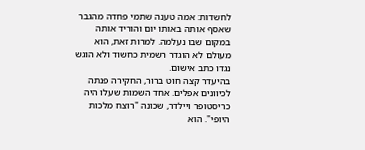לחשדות: אמה טענה שתמי פחדה מהגבר שאסף אותה באותו יום והוריד אותה במקום שבו נעלמה. למרות זאת, הוא מעולם לא הוגדר רשמית כחשוד ולא הוגש נגדו כתב אישום.
בהיעדר קצה חוט ברור, החקירה פנתה לכיוונים אפלים. אחד השמות שעלו היה כריסטופר ויילדר, שכונה "רוצח מלכות היופי". הוא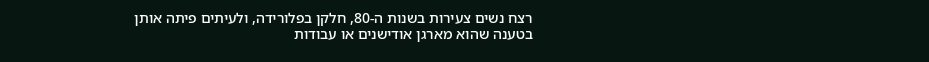רצח נשים צעירות בשנות ה-80, חלקן בפלורידה, ולעיתים פיתה אותן בטענה שהוא מארגן אודישנים או עבודות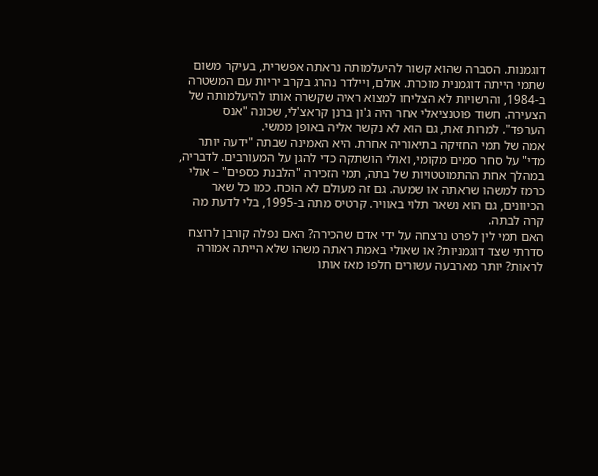דוגמנות. הסברה שהוא קשור להיעלמותה נראתה אפשרית, בעיקר משום שתמי הייתה דוגמנית מוכרת. אולם, ויילדר נהרג בקרב יריות עם המשטרה ב-1984, והרשויות לא הצליחו למצוא ראיה שקשרה אותו להיעלמותה של הצעירה. חשוד פוטנציאלי אחר היה ג'ון ברנן קראצ'לי, שכונה "אנס הערפד". למרות זאת, גם הוא לא נקשר אליה באופן ממשי.
אמה של תמי החזיקה בתיאוריה אחרת. היא האמינה שבתה "ידעה יותר מדי" על סחר סמים מקומי, ואולי הושתקה כדי להגן על המעורבים. לדבריה, במהלך אחת ההתמוטטויות של בתה, תמי הזכירה "הלבנת כספים" – אולי כרמז למשהו שראתה או שמעה. גם זה מעולם לא הוכח. כמו כל שאר הכיוונים, גם הוא נשאר תלוי באוויר. קרטיס מתה ב-1995, בלי לדעת מה קרה לבתה.
האם תמי לין לפרט נרצחה על ידי אדם שהכירה? האם נפלה קורבן לרוצח סדרתי שצד דוגמניות? או שאולי באמת ראתה משהו שלא הייתה אמורה לראות? יותר מארבעה עשורים חלפו מאז אותו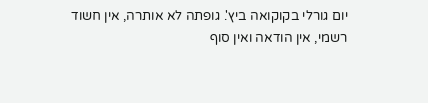יום גורלי בקוקואה ביץ'. גופתה לא אותרה, אין חשוד רשמי, אין הודאה ואין סוף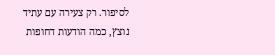לסיפור. רק צעירה עם עתיד נוצץ, כמה הודעות דחופות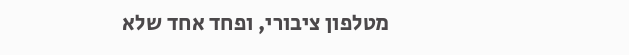מטלפון ציבורי, ופחד אחד שלא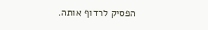הפסיק לרדוף אותה.